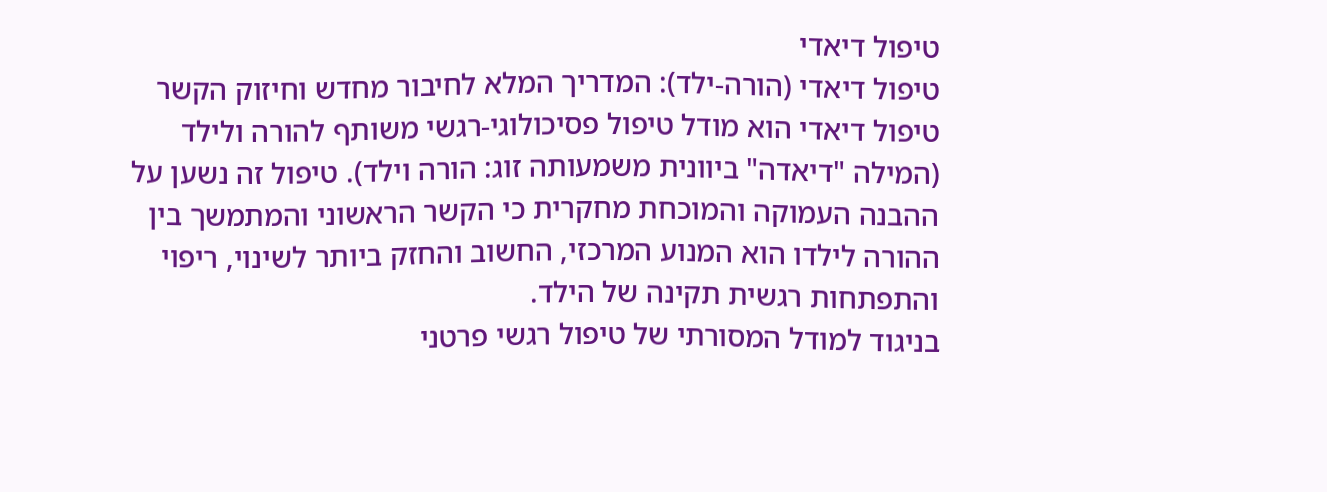טיפול דיאדי
טיפול דיאדי (הורה-ילד): המדריך המלא לחיבור מחדש וחיזוק הקשר
טיפול דיאדי הוא מודל טיפול פסיכולוגי-רגשי משותף להורה ולילד (המילה "דיאדה" ביוונית משמעותה זוג: הורה וילד). טיפול זה נשען על ההבנה העמוקה והמוכחת מחקרית כי הקשר הראשוני והמתמשך בין ההורה לילדו הוא המנוע המרכזי, החשוב והחזק ביותר לשינוי, ריפוי והתפתחות רגשית תקינה של הילד.
בניגוד למודל המסורתי של טיפול רגשי פרטני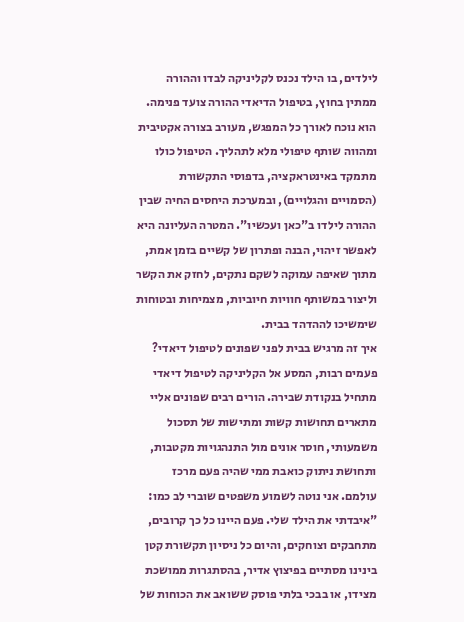לילדים, בו הילד נכנס לקליניקה לבדו וההורה ממתין בחוץ, בטיפול הדיאדי ההורה צועד פנימה. הוא נוכח לאורך כל המפגש, מעורב בצורה אקטיבית ומהווה שותף טיפולי מלא לתהליך. הטיפול כולו מתמקד באינטראקציה, בדפוסי התקשורת (הסמויים והגלויים), ובמערכת היחסים החיה שבין ההורה לילדו ב"כאן ועכשיו". המטרה העליונה היא לאפשר זיהוי, הבנה ופתרון של קשיים בזמן אמת, מתוך שאיפה עמוקה לשקם נתקים, לחזק את הקשר וליצור במשותף חוויות חיוביות, מצמיחות ובטוחות שימשיכו לההדהד בבית.
איך זה מרגיש בבית לפני שפונים לטיפול דיאדי?
פעמים רבות, המסע אל הקליניקה לטיפול דיאדי מתחיל בנקודת שבירה. הורים רבים שפונים אליי מתארים תחושות קשות ומתישות של תסכול משמעותי, חוסר אונים מול התנהגויות מקטבות, ותחושת ניתוק כואבת ממי שהיה פעם מרכז עולמם. אני נוטה לשמוע משפטים שוברי לב כמו: "איבדתי את הילד שלי. פעם היינו כל כך קרובים, מתחבקים וצוחקים, והיום כל ניסיון תקשורת קטן בינינו מסתיים בפיצוץ אדיר, בהסתגרות ממושכת מצידו, או בבכי בלתי פוסק ששואב את הכוחות של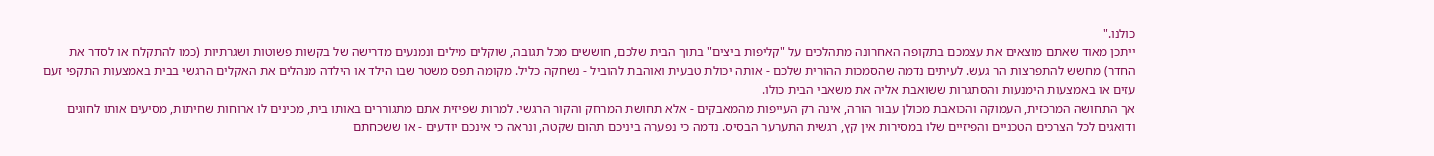כולנו."
ייתכן מאוד שאתם מוצאים את עצמכם בתקופה האחרונה מתהלכים על "קליפות ביצים" בתוך הבית שלכם, חוששים מכל תגובה, שוקלים מילים ונמנעים מדרישה של בקשות פשוטות ושגרתיות (כמו להתקלח או לסדר את החדר) מחשש להתפרצות הר געש. לעיתים נדמה שהסמכות ההורית שלכם - אותה יכולת טבעית ואוהבת להוביל - נשחקה כליל. מקומה תפס משטר שבו הילד או הילדה מנהלים את האקלים הרגשי בבית באמצעות התקפי זעם עזים או באמצעות הימנעות והסתגרות ששואבת אליה את משאבי הבית כולו.
אך התחושה המרכזית, העמוקה והכואבת מכולן עבור הורה, אינה רק העייפות מהמאבקים - אלא תחושת המרחק והקור הרגשי. למרות שפיזית אתם מתגוררים באותו בית, מכינים לו ארוחות שחיתות, מסיעים אותו לחוגים ודואגים לכל הצרכים הטכניים והפיזיים שלו במסירות אין קץ, רגשית התערער הבסיס. נדמה כי נפערה ביניכם תהום שקטה, ונראה כי אינכם יודעים - או ששכחתם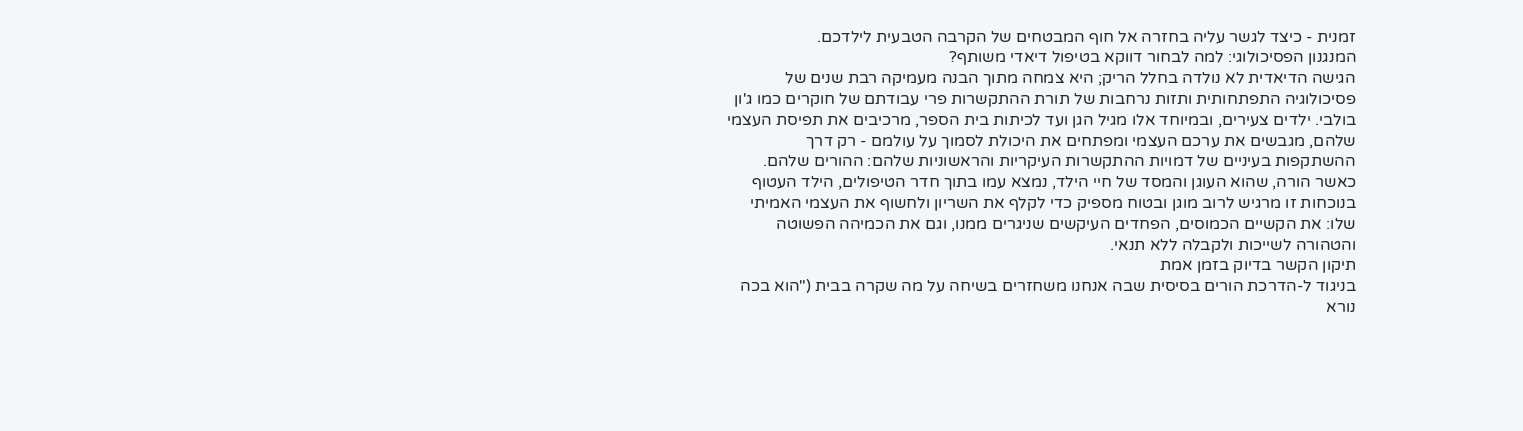זמנית - כיצד לגשר עליה בחזרה אל חוף המבטחים של הקרבה הטבעית לילדכם.
המנגנון הפסיכולוגי: למה לבחור דווקא בטיפול דיאדי משותף?
הגישה הדיאדית לא נולדה בחלל הריק; היא צמחה מתוך הבנה מעמיקה רבת שנים של פסיכולוגיה התפתחותית ותזות נרחבות של תורת ההתקשרות פרי עבודתם של חוקרים כמו ג'ון בולבי. ילדים צעירים, ובמיוחד אלו מגיל הגן ועד לכיתות בית הספר, מרכיבים את תפיסת העצמי שלהם, מגבשים את ערכם העצמי ומפתחים את היכולת לסמוך על עולמם - רק דרך ההשתקפות בעיניים של דמויות ההתקשרות העיקריות והראשוניות שלהם: ההורים שלהם. כאשר הורה, שהוא העוגן והמסד של חיי הילד, נמצא עמו בתוך חדר הטיפולים, הילד העטוף בנוכחות זו מרגיש לרוב מוגן ובטוח מספיק כדי לקלף את השריון ולחשוף את העצמי האמיתי שלו: את הקשיים הכמוסים, הפחדים העיקשים שניגרים ממנו, וגם את הכמיהה הפשוטה והטהורה לשייכות ולקבלה ללא תנאי.
תיקון הקשר בדיוק בזמן אמת
בניגוד ל-הדרכת הורים בסיסית שבה אנחנו משחזרים בשיחה על מה שקרה בבית ("הוא בכה נורא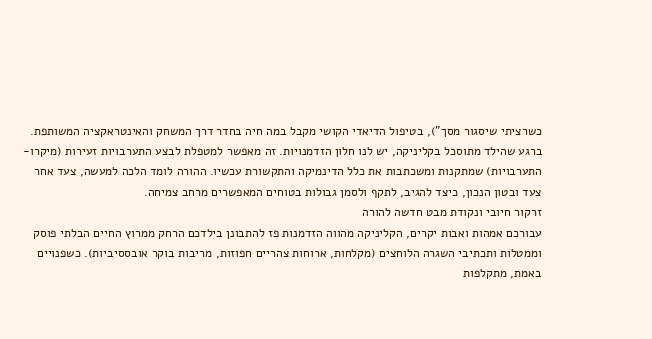כשרציתי שיסגור מסך"), בטיפול הדיאדי הקושי מקבל במה חיה בחדר דרך המשחק והאינטראקציה המשותפת. ברגע שהילד מתוסכל בקליניקה, יש לנו חלון הזדמנויות. זה מאפשר למטפלת לבצע התערבויות זעירות (מיקרו-התערבויות) שמתקנות ומשכתבות את כלל הדינמיקה והתקשורת עכשיו. ההורה לומד הלכה למעשה, צעד אחר צעד ובטון הנכון, כיצד להגיב, לתקף ולסמן גבולות בטוחים המאפשרים מרחב צמיחה.
זרקור חיובי ונקודת מבט חדשה להורה
עבורכם אמהות ואבות יקרים, הקליניקה מהווה הזדמנות פז להתבונן בילדכם הרחק ממרוץ החיים הבלתי פוסק וממטלות ותכתיבי השגרה הלוחצים (מקלחות, ארוחות צהריים חפוזות, מריבות בוקר אובססיביות). כשפנויים באמת, מתקלפות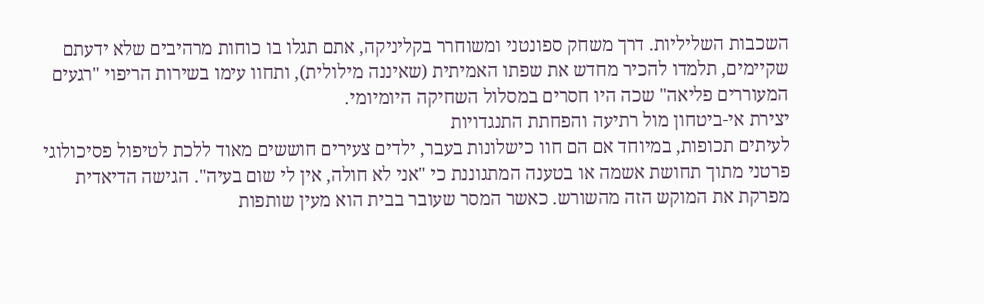השכבות השליליות. דרך משחק ספונטני ומשוחרר בקליניקה, אתם תגלו בו כוחות מרהיבים שלא ידעתם שקיימים, תלמדו להכיר מחדש את שפתו האמיתית (שאיננה מילולית), ותחוו עימו בשירות הריפוי "רגעים המעוררים פליאה" שכה היו חסרים במסלול השחיקה היומיומי.
יצירת אי-ביטחון מול רתיעה והפחתת התנגדויות
לעיתים תכופות, במיוחד אם הם חוו כישלונות בעבר, ילדים צעירים חוששים מאוד ללכת לטיפול פסיכולוגי פרטני מתוך תחושת אשמה או בטענה המתגוננת כי "אני לא חולה, אין לי שום בעיה". הגישה הדיאדית מפרקת את המוקש הזה מהשורש. כאשר המסר שעובר בבית הוא מעין שותפות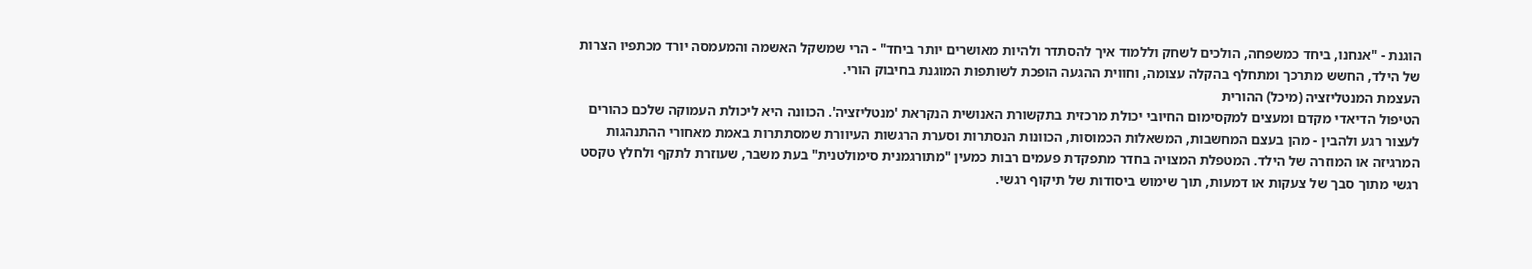הוגנת - "אנחנו, ביחד כמשפחה, הולכים לשחק וללמוד איך להסתדר ולהיות מאושרים יותר ביחד" - הרי שמשקל האשמה והמעמסה יורד מכתפיו הצרות של הילד, החשש מתרכך ומתחלף בהקלה עצומה, וחווית ההגעה הופכת לשותפות המוגנת בחיבוק הורי.
העצמת המנטליזציה (מיכל) ההורית
הטיפול הדיאדי מקדם ומעצים למקסימום החיובי יכולת מרכזית בתקשורת האנושית הנקראת 'מנטליזציה'. הכוונה היא ליכולת העמוקה שלכם כהורים לעצור רגע ולהבין - מהן בעצם המחשבות, המשאלות הכמוסות, הכוונות הנסתרות וסערת הרגשות העיוורת שמסתתרות באמת מאחורי ההתנהגות המרגיזה או המוזרה של הילד. המטפלת המצויה בחדר מתפקדת פעמים רבות כמעין "מתורגמנית סימולטנית" בעת משבר, שעוזרת לתקף ולחלץ טקסט רגשי מתוך סבך של צעקות או דמעות, תוך שימוש ביסודות של תיקוף רגשי.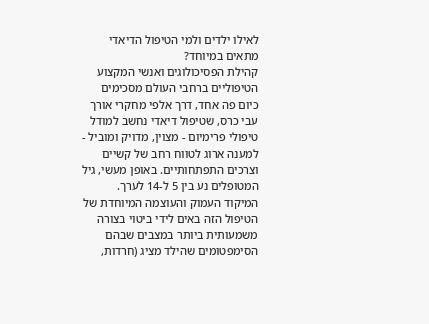לאילו ילדים ולמי הטיפול הדיאדי מתאים במיוחד?
קהילת הפסיכולוגים ואנשי המקצוע הטיפוליים ברחבי העולם מסכימים כיום פה אחד, דרך אלפי מחקרי אורך עבי כרס, שטיפול דיאדי נחשב למודל טיפולי פרימיום - מצוין, מדויק ומוביל - למענה ארוג לטווח רחב של קשיים וצרכים התפתחותיים. באופן מעשי, גיל המטופלים נע בין 5 ל-14 לערך.
המיקוד העמוק והעוצמה המיוחדת של הטיפול הזה באים לידי ביטוי בצורה משמעותית ביותר במצבים שבהם הסימפטומים שהילד מציג (חרדות,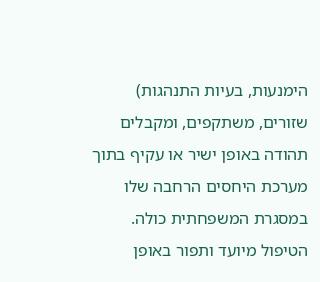הימנעות, בעיות התנהגות) שזורים, משתקפים, ומקבלים תהודה באופן ישיר או עקיף בתוך מערכת היחסים הרחבה שלו במסגרת המשפחתית כולה.
הטיפול מיועד ותפור באופן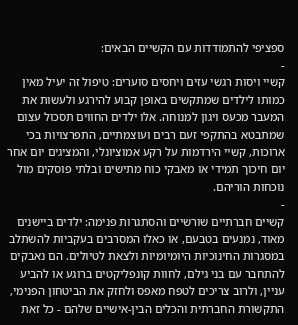ספציפי להתמודדות עם הקשיים הבאים:
-
קשיי ויסות רגשי עזים ויחסים סוערים: טיפול זה יעיל מאין כמותו לילדים שמתקשים באופן קבוע להירגע ולעשות את המעבר מכעס ויגון למנוחה. אלו ילדים החווים תסכול עצום שמתבטא בהתקפי זעם רבים ועוצמתיים, התפרצויות בכי ארוכות, קשיי הירדמות על רקע אמוציונלי, והמציגים יום אחר יום חיכוך תמידי או מאבקי כוח מתישים ובלתי פוסקים מול נוכחות הוריהם.
-
קשיים חברתיים שורשיים והסתגרות פנימה: ילדים ביישנים מאוד, נמנעים בטבעם, או כאלו המסרבים בעקביות להשתלב במסגרות החינוכיות היומיומיות ולצאת לטיולים. הם נאבקים להתחבר עם בני גילם, לחוות קונפליקטים ברוגע או להביע עניין, ולרוב צריכים לטפח מאפס ולחזק את הביטחון הפנימי, התקשורת החברתית והכלים הבין-אישיים שלהם - כל זאת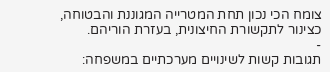צומח הכי נכון תחת המטרייה המגוננת והבטוחה, כצינור לתקשורת החיצונית, בעזרת הוריהם.
-
תגובות קשות לשינויים מערכתיים במשפחה: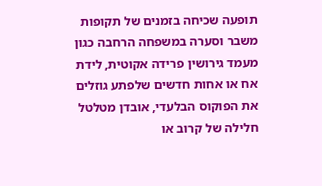תופעה שכיחה בזמנים של תקופות משבר וסערה במשפחה הרחבה כגון מעמד גירושין פרידה אקוטית, לידת אח או אחות חדשים שלפתע גוזלים את הפוקוס הבלעדי, אובדן מטלטל חלילה של קרוב או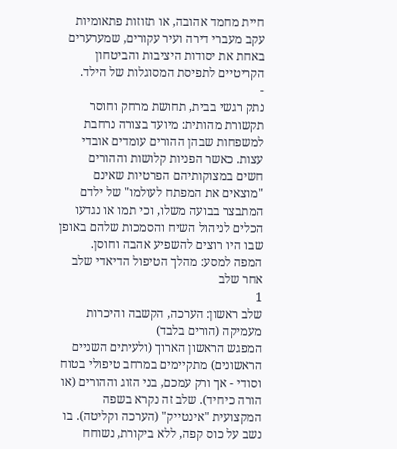חיית מחמד אהובה, או תזוזות פתאומיות עקב מעברי דירה ועיר עקורים, שמערערים באחת את יסודות היציבות והביטחון הקריטיים לתפיסת המסוגלות של הילד.
-
נתק רגשי בבית, תחושת מרחק וחוסר תקשורת מהותית: מיועד בצורה נרחבת למשפחות שבהן ההורים עומדים אובדי עצות. כאשר הפניות קלושות וההורים חשים במצוקותיהם הפרטיות שאינם "מוצאים את המפתח לעולמו" של ילדם המתבצר בבועה משלו, וכי תמו או נגדעו הכלים לניהול השיח והסמכות שלהם באופן שבו היו רוצים להשפיע אהבה וחוסן.
המפה למסע: מהלך הטיפול הדיאדי שלב אחר שלב
1
שלב ראשון: הערכה, הקשבה והיכרות מעמיקה (הורים בלבד)
המפגש הראשון הארוך (ולעיתים השניים הראשונים) מתקיימים במרחב טיפולי בטוח וסודי - אך ורק עמכם, בני הזוג וההורים (או הורה כיחיד). שלב זה נקרא בשפה המקצועית "אינטייק" (הערכה וקליטה). בו נשב על כוס קפה, ללא ביקורת, נשוחח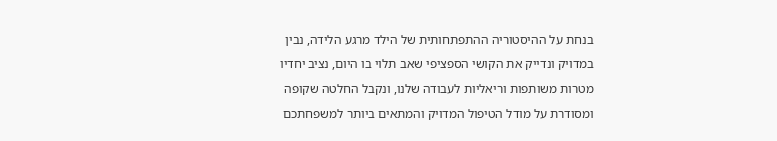בנחת על ההיסטוריה ההתפתחותית של הילד מרגע הלידה, נבין במדויק ונדייק את הקושי הספציפי שאב תלוי בו היום, נציב יחדיו מטרות משותפות וריאליות לעבודה שלנו, ונקבל החלטה שקופה ומסודרת על מודל הטיפול המדויק והמתאים ביותר למשפחתכם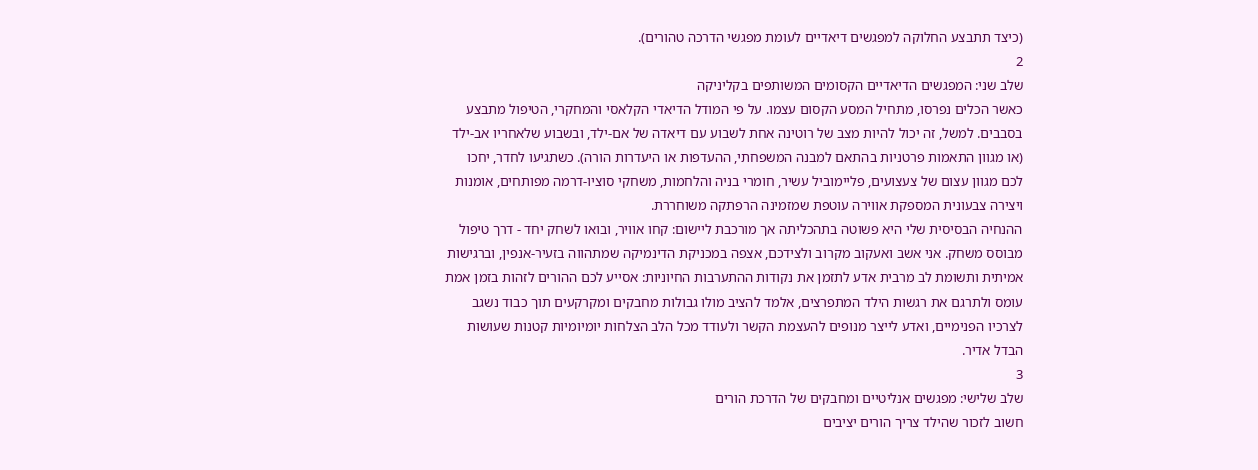(כיצד תתבצע החלוקה למפגשים דיאדיים לעומת מפגשי הדרכה טהורים).
2
שלב שני: המפגשים הדיאדיים הקסומים המשותפים בקליניקה
כאשר הכלים נפרסו, מתחיל המסע הקסום עצמו. על פי המודל הדיאדי הקלאסי והמחקרי, הטיפול מתבצע בסבבים. למשל, זה יכול להיות מצב של רוטינה אחת לשבוע עם דיאדה של אם-ילד, ובשבוע שלאחריו אב-ילד (או מגוון התאמות פרטניות בהתאם למבנה המשפחתי, ההעדפות או היעדרות הורה). כשתגיעו לחדר, יחכו לכם מגוון עצום של צעצועים, פליימוביל עשיר, חומרי בניה והלחמות, משחקי סוציו-דרמה מפותחים, אומנות ויצירה צבעונית המספקת אווירה עוטפת שמזמינה הרפתקה משוחררת.
ההנחיה הבסיסית שלי היא פשוטה בתהכליתה אך מורכבת ליישום: קחו אוויר, ובואו לשחק יחד - דרך טיפול מבוסס משחק. אני אשב ואעקוב מקרוב ולצידכם, אצפה במכניקת הדינמיקה שמתהווה בזעיר-אנפין, וברגישות אמיתית ותשומת לב מרבית אדע לתזמן את נקודות ההתערבות החיוניות: אסייע לכם ההורים לזהות בזמן אמת עומס ולתרגם את רגשות הילד המתפרצים, אלמד להציב מולו גבולות מחבקים ומקרקעים תוך כבוד נשגב לצרכיו הפנימיים, ואדע לייצר מנופים להעצמת הקשר ולעודד מכל הלב הצלחות יומיומיות קטנות שעושות הבדל אדיר.
3
שלב שלישי: מפגשים אנליטיים ומחבקים של הדרכת הורים
חשוב לזכור שהילד צריך הורים יציבים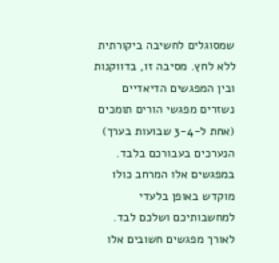שמסוגלים לחשיבה ביקורתית ללא לחץ. מסיבה זו, בדווקנות ובין המפגשים הדיאדיים נשזרים מפגשי הורים תומכים (אחת ל-3-4 שבועות בערך) הנערכים בעבורכם בלבד. במפגשים אלו המרחב כולו מוקדש באופן בלעדי למחשבותיכם ושלכם לבד.
לאורך מפגשים חשובים אלו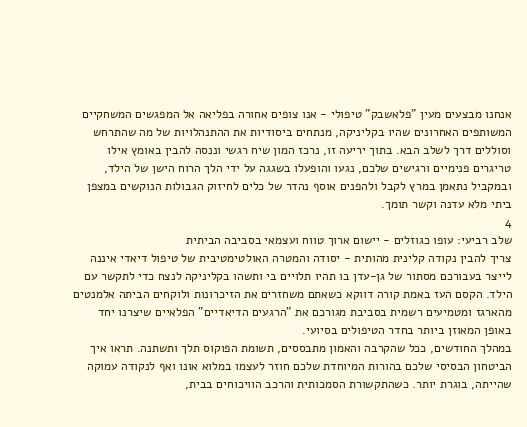אנחנו מבצעים מעין "פלאשבק" טיפולי - אנו צופים אחורה בפליאה אל המפגשים המשחקיים המשותפים האחרונים שהיו בקליניקה, מנתחים ביסודיות את ההתנהלויות של מה שהתרחש וסוללים דרך לשלב הבא. בתוך יריעה זו, נרכז המון שיח רגשי וננסה להבין באומץ אילו טריגרים פנימיים ורגישים שלכם, נגעו והופעלו בשגגה על ידי הלך הרוח הישן של הילד, ובמקביל נתאמן במרץ לקבל ולהפנים אוסף נהדר של כלים לחיזוק הגבולות הנוקשים במצפן ביתי מלא עדנה וקשר תומך.
4
שלב רביעי: עופו כגוזלים - יישום ארוך טווח ועצמאי בסביבה הביתית
צריך להבין נקודה קלינית מהותית - יסודה והמטרה האולטימטיבית של טיפול דיאדי איננה לייצר בעבורכם מסתור של גן-עדן בו תהיו תלויים בי ותשהו בקליניקה לנצח כדי לתקשר עם הילד. הקסם העז באמת קורה דווקא כשאתם משחזרים את הזיכרונות ולוקחים הביתה אלמנטים מהארגז ומטמיעים רשמית בסביבת מגורכם את "הרגעים הדיאדיים" הפלאיים שיצרנו יחד באופן המאוזן ביותר בחדר הטיפולים בסיועי.
במהלך החודשים, ככל שהקרבה והאמון מתבססים, תשומת הפוקוס תלך ותשתנה. תראו איך הביטחון הבסיסי שלכם בהורות המיוחדת שלכם חוזר לעצמו במלוא אונו ואף לנקודה עמוקה שהייתה, בוגרת יותר. כשהתקשורת הסמכותית והרכב הוויכוחים בבית,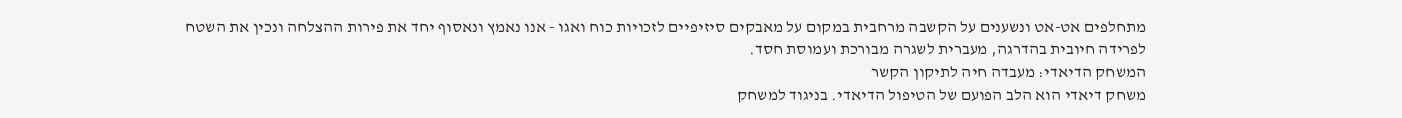מתחלפים אט-אט ונשענים על הקשבה מרחבית במקום על מאבקים סיזיפיים לזכויות כוח ואגו - אנו נאמץ ונאסוף יחד את פירות ההצלחה ונכין את השטח לפרידה חיובית בהדרגה, מעברית לשגרה מבורכת ועמוסת חסד.
המשחק הדיאדי: מעבדה חיה לתיקון הקשר
משחק דיאדי הוא הלב הפועם של הטיפול הדיאדי. בניגוד למשחק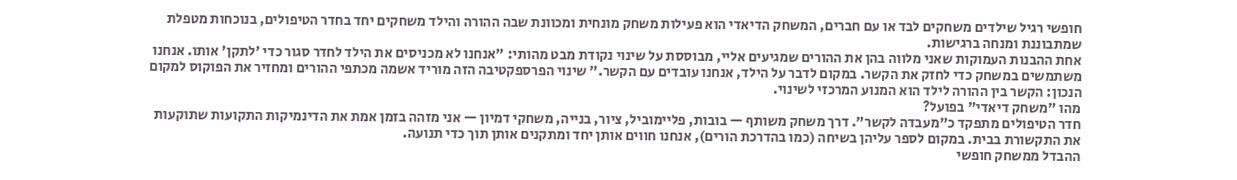חופשי רגיל שילדים משחקים לבד או עם חברים, המשחק הדיאדי הוא פעילות משחק מונחית ומכוונת שבה ההורה והילד משחקים יחד בחדר הטיפולים, בנוכחות מטפלת שמתבוננת ומנחה ברגישות.
אחת ההבנות העמוקות שאני מלווה בהן את ההורים שמגיעים אליי, מבוססת על שינוי נקודת מבט מהותי: "אנחנו לא מכניסים את הילד לחדר סגור כדי 'לתקן' אותו. אנחנו משתמשים במשחק כדי לחזק את הקשר. במקום לדבר על הילד, אנחנו עובדים עם הקשר." שינוי הפרספקטיבה הזה מוריד אשמה מכתפי ההורים ומחזיר את הפוקוס למקום הנכון: הקשר בין ההורה לילד הוא המנוע המרכזי לשינוי.
מהו "משחק דיאדי" בפועל?
חדר הטיפולים מתפקד כ"מעבדה לקשר". דרך משחק משותף — בובות, פליימוביל, ציור, בנייה, משחקי דמיון — אני מזהה בזמן אמת את הדינמיקות התקועות שתוקעות את התקשורת בבית. במקום לספר עליהן בשיחה (כמו בהדרכת הורים), אנחנו חווים אותן יחד ומתקנים אותן תוך כדי תנועה.
ההבדל ממשחק חופשי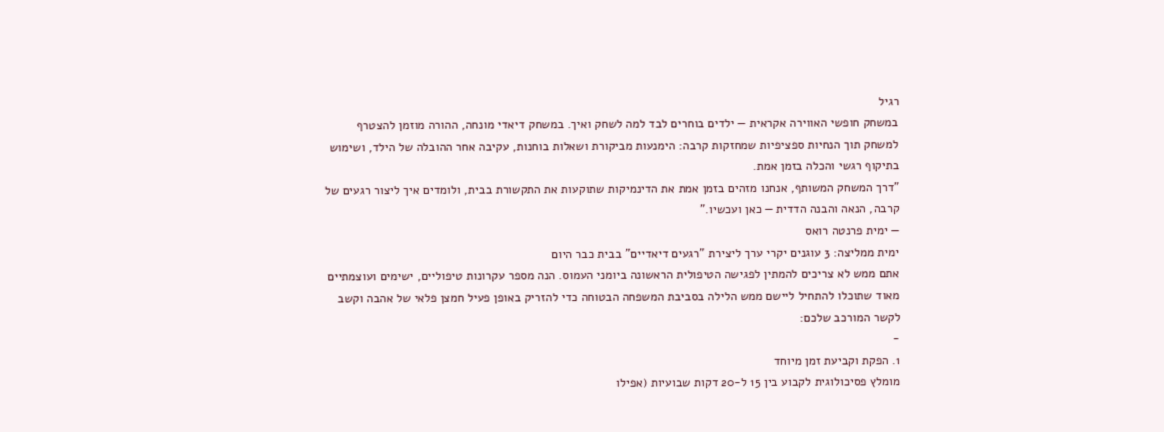רגיל
במשחק חופשי האווירה אקראית — ילדים בוחרים לבד למה לשחק ואיך. במשחק דיאדי מונחה, ההורה מוזמן להצטרף למשחק תוך הנחיות ספציפיות שמחזקות קרבה: הימנעות מביקורת ושאלות בוחנות, עקיבה אחר ההובלה של הילד, ושימוש בתיקוף רגשי והכלה בזמן אמת.
"דרך המשחק המשותף, אנחנו מזהים בזמן אמת את הדינמיקות שתוקעות את התקשורת בבית, ולומדים איך ליצור רגעים של קרבה, הנאה והבנה הדדית — כאן ועכשיו."
— ימית פרנטה רואס
ימית ממליצה: 3 עוגנים יקרי ערך ליצירת "רגעים דיאדיים" בבית כבר היום
אתם ממש לא צריכים להמתין לפגישה הטיפולית הראשונה ביומני העמוס. הנה מספר עקרונות טיפוליים, ישימים ועוצמתיים מאוד שתוכלו להתחיל ליישם ממש הלילה בסביבת המשפחה הבטוחה כדי להזריק באופן פעיל חמצן פלאי של אהבה וקשב לקשר המורכב שלכם:
-
1. הפקת וקביעת זמן מיוחד
מומלץ פסיכולוגית לקבוע בין 15 ל-20 דקות שבועיות (אפילו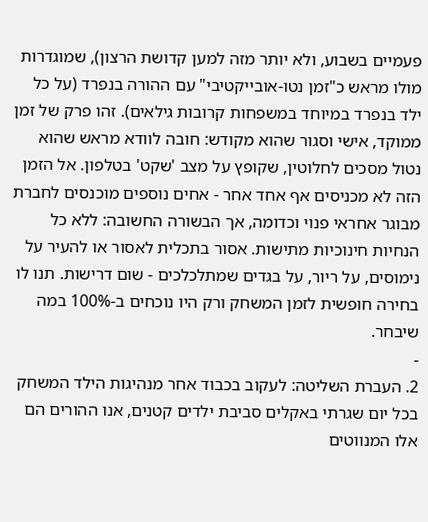פעמיים בשבוע, ולא יותר מזה למען קדושת הרצון), שמוגדרות מולו מראש כ"זמן נטו-אובייקטיבי" עם ההורה בנפרד (על כל ילד בנפרד במיוחד במשפחות קרובות גילאים). זהו פרק של זמן ממוקד, אישי וסגור שהוא מקודש: חובה לוודא מראש שהוא נטול מסכים לחלוטין, שקופץ על מצב 'שקט' בטלפון. אל הזמן הזה לא מכניסים אף אחד אחר - אחים נוספים מוכנסים לחברת מבוגר אחראי פנוי וכדומה, אך הבשורה החשובה: ללא כל הנחיות חינוכיות מתישות. אסור בתכלית לאסור או להעיר על נימוסים, על ריור, על בגדים שמתלכלכים - שום דרישות. תנו לו בחירה חופשית לזמן המשחק ורק היו נוכחים ב-100% במה שיבחר.
-
2. העברת השליטה: לעקוב בכבוד אחר מנהיגות הילד המשחק
בכל יום שגרתי באקלים סביבת ילדים קטנים, אנו ההורים הם אלו המנווטים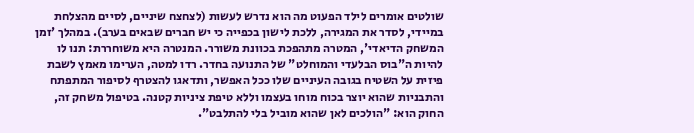שולטים אומרים לילד הפעוט מה הוא נדרש לעשות (לצחצח שיניים, לסיים מהצלחת במיידי, לסדר את המגירה, ללכת לישון בכפייה כי יש חברים שבאים בערב). במהלך 'זמן המשחק הדיאדי', המטרה מתהפכת בכוונת משורר. המנטרה היא משוחררת: תנו לו להיות ה"בוס הבלעדי והמוחלט" של התנועה בחדר. רדו למטה, הערימו מאמץ לשבת פיזית על השטיח בגובה העיניים שלו ככל האפשר, ותדאגו להצטרף לסיפור המתפתח והתבניות שהוא יוצר בכוח מוחו בעצמו וללא טיפת ציניות קטנה. בטיפול משחק זה, החוק הוא: "הולכים לאן שהוא מוביל בלי להתלבט".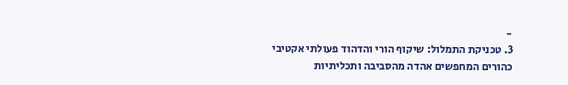-
3. טכניקת התמלול: שיקוף הורי והדהוד פעולתי אקטיבי
כהורים המחפשים אהדה מהסביבה ותכליתיות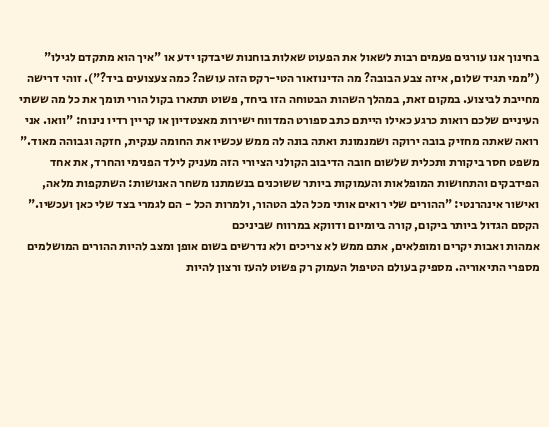בחינוך אנו עורגים פעמים רבות לשאול את הפעוט שאלות בוחנות שיבדקו ידע או "איך הוא מתקדם לגילו" ("ממי תגיד שלום, איזה צבע הבובה? מה הדינוזאור הטי-רקס הזה עושה? כמה צעצועים ביד?"). זוהי דרישה מחייבת לביצוע. במקום זאת, במהלך השהות הבטוחה הזו ביחד, פשוט תתארו בקול הורי תומך את כל מה ששתי העיניים שלכם רואות כרגע כאילו הייתם כתב ספורט המדווח ישירות מאצטדיון או קריין רדיו נינוח: "וואו. אני רואה שאתה מחזיק בובה ירוקה ושמנמונת ואתה בונה לה ממש עכשיו את החומה ענקית, חזקה וגבוהה מאוד." משפט חסר ביקורת ותכלית שלשום חובה הדיבוב הקולני הציורי הזה מעניק לילד הפנימי והחרד, את אחד הפידבקים והתחושות המופלאות והעמוקות ביותר ששוכנים בנשמתנו משחר האנושות: השתקפות מלאה, ואישור אינהרנטי: "ההורים שלי רואים אותי מכל הלב הטהור, ולמרות הכל - הם לגמרי בצד שלי כאן ועכשיו."
הקסם הגדול ביותר ביקום, קורה ביומיום ודווקא במרווח שביניכם
אמהות ואבות יקרים ומופלאים, אתם ממש לא צריכים ולא נדרשים בשום אופן ומצב להיות ההורים המושלמים מספרי התיאוריה. מספיק בעולם הטיפול העמוק רק פשוט להעז ורצון להיות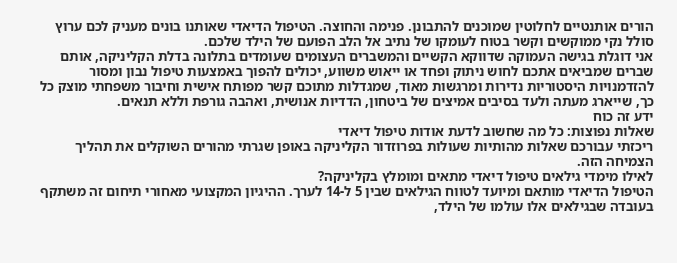הורים אותנטיים לחלוטין שמוכנים להתבונן. פנימה והחוצה. הטיפול הדיאדי שאותנו בונים מעניק לכם ערוץ סולל נקי ממוקשים וקשר בטוח לעומקו של נתיב אל הלב הפועם של הילד שלכם.
אני דוגלת בגישה העמוקה שדווקא הקשיים והמשברים העצומים שעומדים בתלונה בדלת הקליניקה, אותם שברים שמביאים אתכם לחוש ניתוק ופחד או ייאוש משווע, יכולים להפוך באמצעות טיפול נבון ומסור להזדמנויות היסטוריות נדירות ומרגשות מאוד, שמגדלות מתוכם קשר מפותח אישית וחיבור משפחתי מוצק כל כך, שייארג מעתה ולעד בסיבים אמיצים של ביטחון, הדדיות אנושית, ואהבה גורפת וללא תנאים.
ידע זה כוח
שאלות נפוצות: כל מה שחשוב לדעת אודות טיפול דיאדי
ריכזתי עבורכם שאלות מהותיות שעולות בפרוזדור הקליניקה באופן שגרתי מהורים השוקלים את תהליך הצמיחה הזה.
לאילו מימדי גילאים טיפול דיאדי מתאים ומומלץ בקליניקה?
הטיפול הדיאדי מותאם ומיועד לטווח הגילאים שבין 5 ל-14 לערך. ההיגיון המקצועי מאחורי תיחום זה משתקף בעובדה שבגילאים אלו עולמו של הילד,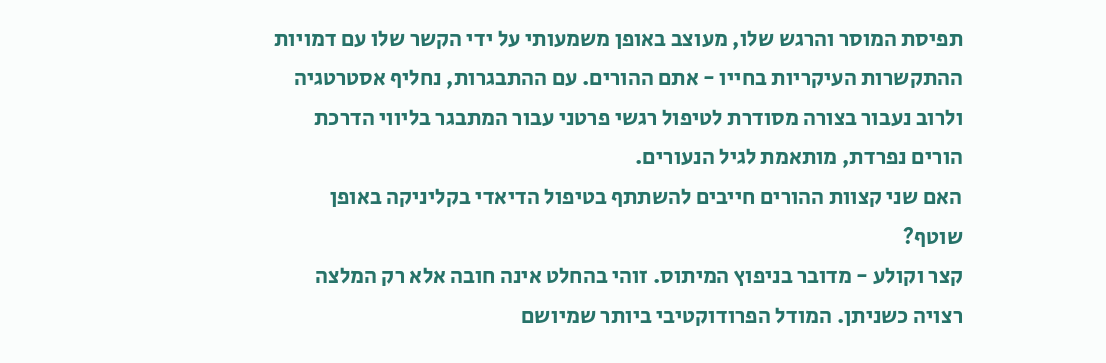תפיסת המוסר והרגש שלו, מעוצב באופן משמעותי על ידי הקשר שלו עם דמויות ההתקשרות העיקריות בחייו - אתם ההורים. עם ההתבגרות, נחליף אסטרטגיה ולרוב נעבור בצורה מסודרת לטיפול רגשי פרטני עבור המתבגר בליווי הדרכת הורים נפרדת, מותאמת לגיל הנעורים.
האם שני קצוות ההורים חייבים להשתתף בטיפול הדיאדי בקליניקה באופן שוטף?
קצר וקולע - מדובר בניפוץ המיתוס. זוהי בהחלט אינה חובה אלא רק המלצה רצויה כשניתן. המודל הפרודוקטיבי ביותר שמיושם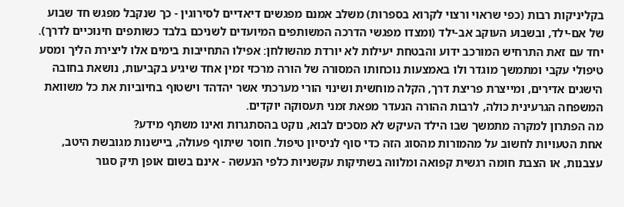בקליניקות רבות (כפי שראוי ורצוי לקרוא בספרות) משלב אמנם מפגשים דיאדיים לסירוגין - כך שנקבל מפגש חד שבוע של אם-ילד, ובשבוע העוקב אב-ילד (ומצדו מפגשי הדרכה המשותפים המיועדים לשניכם בלבד כשותפים חינוכיים לדרך). יחד עם זאת התרחיש המורכב ידוע והבטחת יעילות לא יורדת מהשולחן: אפילו התחייבות בימים אלו ליצירת הליך ומסע טיפולי עקבי ומתמשך מוגדר ולו באמצעות נוכחותו המסורה של הורה מרכזי זמין אחד שיגיע בקביעות, נושאת בחובה הישגים אדירים, ומייצרת פריצת דרך, הקלה מוחשית ושינוי הורי מערכתי אשר יהדהד וישטוף בחיוביות את כל משוואת המשפחה הגרעינית כולה, לרבות ההורה הנעדר מפאת זמני תעסוקה יוקדים.
מה הפתרון למקרה מתמשך שבו הילד העיקש לא מסכים לבוא, נוקט בהסתגרות ואינו משתף מידע?
אחת הטעויות לחשוב על מהמורות מהסוג הזה כדי סוף לניסיון טיפול. חוסר שיתוף פעולה, ביישנות מגובשת היטב, עצבנות, או הצבת חומה רגשית קפואה ומלווה בשתיקות עקשניות כלפי הנעשה - אינם בשום אופן תיק סגור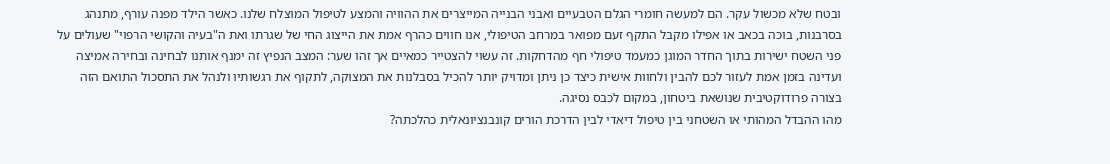ובטח שלא מכשול עקר. הם למעשה חומרי הגלם הטבעיים ואבני הבנייה המייצרים את ההוויה והמצע לטיפול המוצלח שלנו. כאשר הילד מפנה עורף, מתנהג בסרבנות, בוכה בכאב או אפילו מקבל התקף זעם מפואר במרחב הטיפולי, אנו חווים כהרף אמת את הייצוג החי של שגרתו ואת ה"בעיה והקושי הרפוי" שעולים על פני השטח ישירות בתוך החדר המוגן כמעמד טיפולי חף מהדחקות. זה עשוי להצטייר כמאיים אך זהו שער: המצב הנפיץ זה ימנף אותנו לבחינה ובחירה אמיצה ועדינה בזמן אמת לעזור לכם להבין ולחוות אישית כיצד כן ניתן ומדויק יותר להכיל בסבלנות את המצוקה, לתקוף את רגשותיו ולנהל את התסכול התואם הזה בצורה פרודוקטיבית שנושאת ביטחון, במקום לכבס נסיגה.
מהו ההבדל המהותי או השטחני בין טיפול דיאדי לבין הדרכת הורים קונבנציונאלית כהלכתה?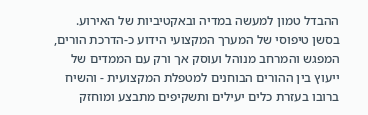ההבדל טמון למעשה במדיה ובאקטיביות של האירוע. בסשן טיפוסי של המערך המקצועי הידוע כ-הדרכת הורים, המפגש והמרחב מנוהל ועוסק אך ורק עם הממדים של ייעוץ בין ההורים הבוחנים למטפלת המקצועית - והשיח ברובו בעזרת כלים יעילים ותשקיפים מתבצע ומוחזק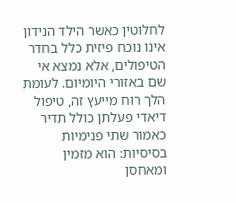לחלוטין כאשר הילד הנידון אינו נוכח פיזית כלל בחדר הטיפולים, אלא נמצא אי שם באזורי היומיום. לעומת הלך רוח מייעץ זה, טיפול דיאדי פעלתן כולל תדיר כאמור שתי פנימיות בסיסיות: הוא מזמין ומאחסן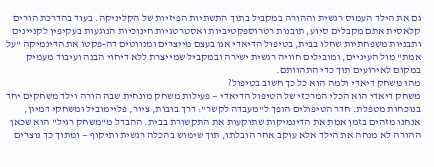גם את הילד העמוס רגשית וההורה במקביל בתוך התשתיות הפיזיות של הקליניקה. בעוד בהדרכת הורים קלאסית אתם מקבלים סיוע, תובנות רטרוספקטיביות ואסטרטגיות חינוכיות הנוגעות בעקיפין לקניינים ותבניות משפחתיות שחלו בבית, בטיפול הדיאדי אנו בעצם מייצרים ומנווטים דה-פקטו את הדינמיקה "על אמת" מול העיניים, ומובילים חוויה רגשית ישירה ובמקביל שמייצרת ללא דיחוי הבנה ועיבוד מעמיק במקום לאירועים תוך כדי התהוותם.
מהו משחק דיאדי ולמה הוא כל כך חשוב בטיפול?
משחק דיאדי הוא הכלי המרכזי של הטיפול הדיאדי — פעילות משחק מונחית שבה הורה וילד משחקים יחד בנוכחות מטפלת. חדר הטיפולים הופך ל"מעבדה לקשר": דרך בובות, ציור, פליימוביל ומשחקי דמיון, אנחנו מזהים בזמן אמת את הדינמיקות שתוקעות את התקשורת בבית. ההבדל מ"משחק רגיל" הוא שכאן ההורה לא מנחה את הילד אלא עוקב אחר הובלתו, תוך שימוש בהכלה רגשית ותיקוף — ומתוך כך נוצרים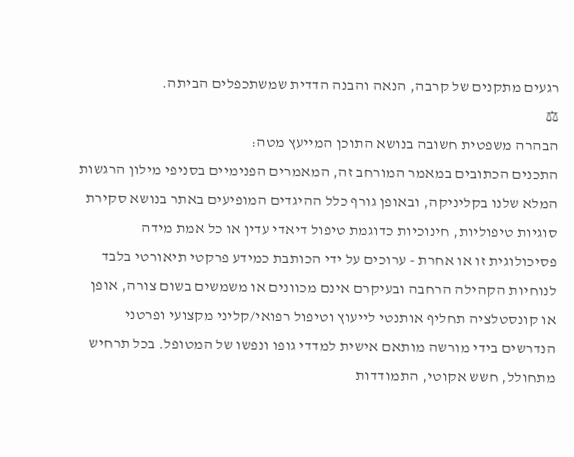רגעים מתקנים של קרבה, הנאה והבנה הדדית שמשתכפלים הביתה.
⚖
הבהרה משפטית חשובה בנושא התוכן המייעץ מטה:
התכנים הכתובים במאמר המורחב זה, המאמרים הפנימיים בסניפי מילון הרגשות המלא שלנו בקליניקה, ובאופן גורף כלל ההיגדים המופיעים באתר בנושא סקירת סוגיות טיפוליות, חינוכיות כדוגמת טיפול דיאדי עדין או כל אמת מידה פסיכולוגית זו או אחרת - ערוכים על ידי הכותבת כמידע פרקטי תיאורטי בלבד לנוחיות הקהילה הרחבה ובעיקרם אינם מכוונים או משמשים בשום צורה, אופן או קונסטלציה תחליף אותנטי לייעוץ וטיפול רפואי/קליני מקצועי ופרטני הנדרשים בידי מורשה מותאם אישית למדדי גופו ונפשו של המטופל. בכל תרחיש מתחולל, חשש אקוטי, התמודדות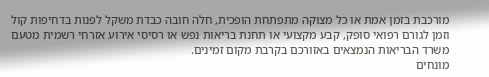מורכבת בזמן אמת או כל מצוקה מתפתחת הופכית, חלה חובה כבדת משקל לפנות בדחיפות קול וזמן לגורם רפואי סופק, קבע מקצועי או תחנת בריאות נפש או רסיסי אירוע אזרחי רשמית מטעם משרד הבריאות הנמצאים באזורכם בקרבת מקום זמינים.
מונחים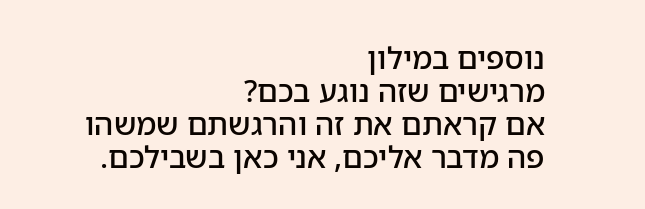נוספים במילון
מרגישים שזה נוגע בכם?
אם קראתם את זה והרגשתם שמשהו פה מדבר אליכם, אני כאן בשבילכם.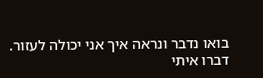בואו נדבר ונראה איך אני יכולה לעזור.
דברו איתי